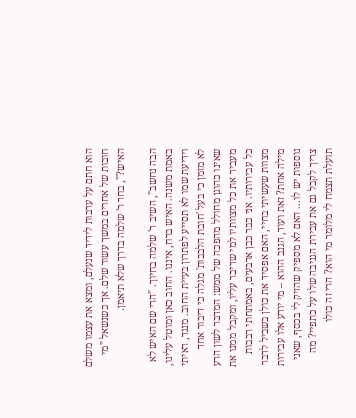הוא חתם על ערבות לידיד שנעלם, ומצא את עצמו משלם חובות של אחרים במשך עשור שלם. אך כשנשאל "מי האיש?", בחר ר' שלמה בדרך שלא תיאמן.

הבה נחשב", השיב ר' שלמה בחיוך. "הרי שם האיש לא באמת משנה. האיש ברח, איננו. החוב כאן ומוטל עלינו, וידיעת שמו לא תסייע לפתרון בעיית החוב. מנגד, ראיתי לא מזמן כי בעל 'חובת הלבבות' מגלה כי דיבור אחד שאינו כהוגן מחולל מהפכה של ממש: המדבר לשון הרע מעביר את כל מצוותיו למי שדיבר עליו, ומקבל ממנו את כל עבירותיו. אני כבר כבן ארבעים, באמתחתי רבבות מצוות שעשיתי בחיי, האם אפסיד את כולן בשביל לדבר מילה אחת? זאת ועוד, הגנב ההוא – מי יודע אלו עבירות נוספות יש לו... האם לא מספיק שהזיק לי בכסף, שאני צריך לקבל גם את עבירת הגניבה שלו על כתפיי? מה תועלת תצמח לי מלומר מי הוא? הרי זה כולו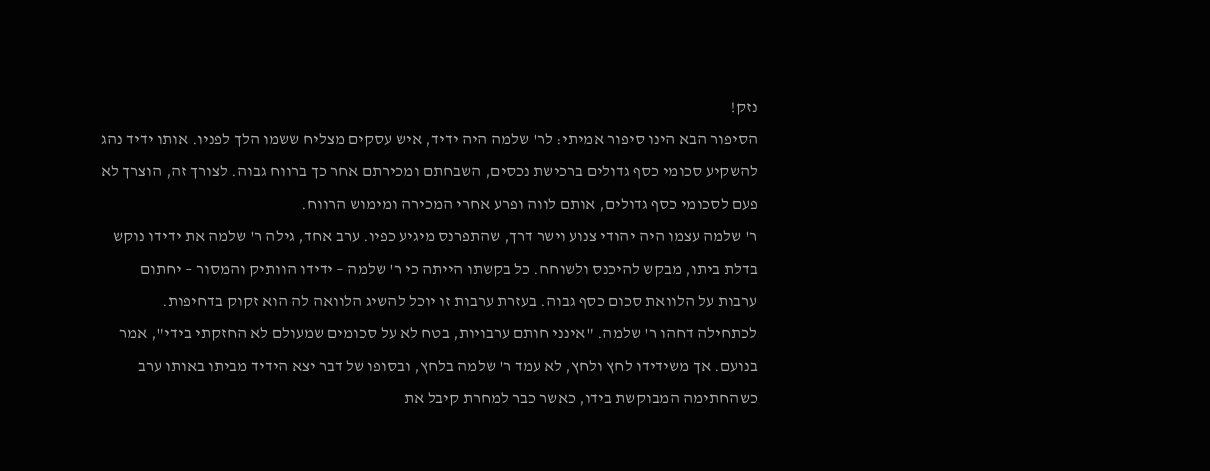נזק!
הסיפור הבא הינו סיפור אמיתי: לר' שלמה היה ידיד, איש עסקים מצליח ששמו הלך לפניו. אותו ידיד נהג להשקיע סכומי כסף גדולים ברכישת נכסים, השבחתם ומכירתם אחר כך ברווח גבוה. לצורך זה, הוצרך לא פעם לסכומי כסף גדולים, אותם לווה ופרע אחרי המכירה ומימוש הרווח.
ר' שלמה עצמו היה יהודי צנוע וישר דרך, שהתפרנס מיגיע כפיו. ערב אחד, גילה ר' שלמה את ידידו נוקש בדלת ביתו, מבקש להיכנס ולשוחח. כל בקשתו הייתה כי ר' שלמה – ידידו הוותיק והמסור – יחתום ערבות על הלוואת סכום כסף גבוה. בעזרת ערבות זו יוכל להשיג הלוואה לה הוא זקוק בדחיפות.
לכתחילה דחהו ר' שלמה. "אינני חותם ערבויות, בטח לא על סכומים שמעולם לא החזקתי בידי", אמר בנועם. אך משידידו לחץ ולחץ, לא עמד ר' שלמה בלחץ, ובסופו של דבר יצא הידיד מביתו באותו ערב כשהחתימה המבוקשת בידו, כאשר כבר למחרת קיבל את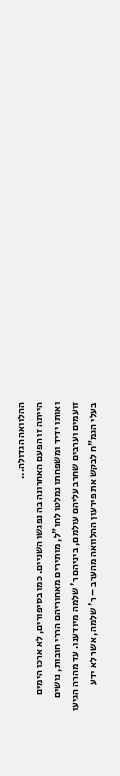ההלוואה הגדולה...
הייתה זו הפעם האחרונה בה נפגשו השניים. כמו בסיפורים, לא ארכו הימים ואותו ידיד ומשפחתו נמלטו לחו"ל, מותירים מאחוריהם הררי חובות, נושים זועמים וערבים שחרב עליהם עולמם, ביניהם ר' שלמה מיודענו. עד מהרה הגיעו בעלי הגמ"ח לבקש את פירעון ההלוואה מהערב – ר' שלמה, אשר לא ידע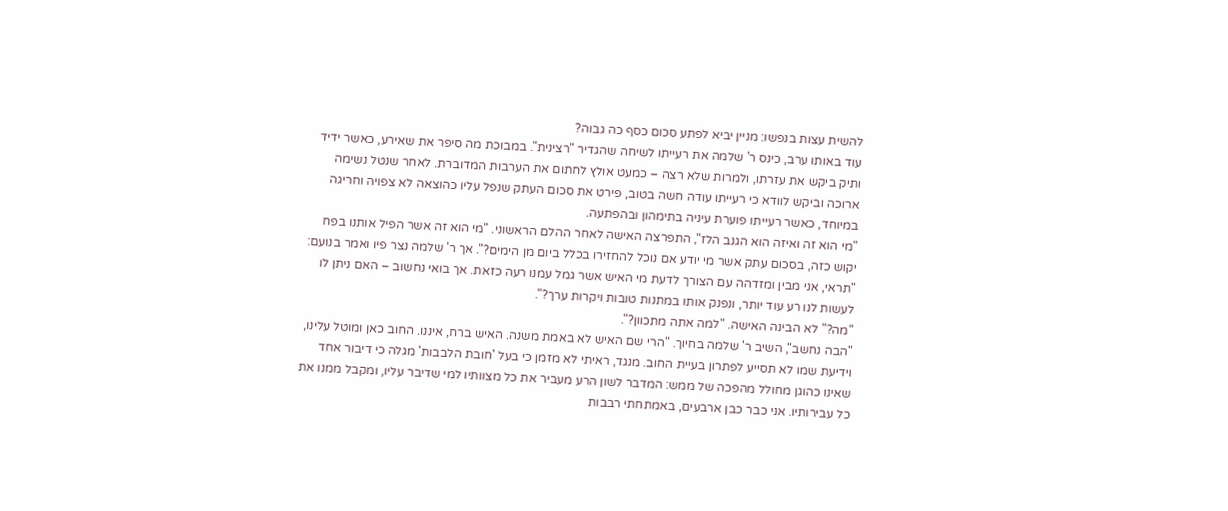להשית עצות בנפשו: מניין יביא לפתע סכום כסף כה גבוה?
עוד באותו ערב, כינס ר' שלמה את רעייתו לשיחה שהגדיר "רצינית". במבוכת מה סיפר את שאירע, כאשר ידיד ותיק ביקש את עזרתו, ולמרות שלא רצה – כמעט אולץ לחתום את הערבות המדוברת. לאחר שנטל נשימה ארוכה וביקש לוודא כי רעייתו עודה חשה בטוב, פירט את סכום העתק שנפל עליו כהוצאה לא צפויה וחריגה במיוחד, כאשר רעייתו פוערת עיניה בתימהון ובהפתעה.
"מי הוא זה ואיזה הוא הגנב הלז", התפרצה האישה לאחר ההלם הראשוני. "מי הוא זה אשר הפיל אותנו בפח יקוש כזה, בסכום עתק אשר מי יודע אם נוכל להחזירו בכלל ביום מן הימים?". אך ר' שלמה נצר פיו ואמר בנועם: "תראי, אני מבין ומזדהה עם הצורך לדעת מי האיש אשר גמל עמנו רעה כזאת. אך בואי נחשוב – האם ניתן לו לעשות לנו רע עוד יותר, ונפנק אותו במתנות טובות ויקרות ערך?".
"מה?" לא הבינה האישה. "למה אתה מתכוון?".
"הבה נחשב", השיב ר' שלמה בחיוך. "הרי שם האיש לא באמת משנה. האיש ברח, איננו. החוב כאן ומוטל עלינו, וידיעת שמו לא תסייע לפתרון בעיית החוב. מנגד, ראיתי לא מזמן כי בעל 'חובת הלבבות' מגלה כי דיבור אחד שאינו כהוגן מחולל מהפכה של ממש: המדבר לשון הרע מעביר את כל מצוותיו למי שדיבר עליו, ומקבל ממנו את כל עבירותיו. אני כבר כבן ארבעים, באמתחתי רבבות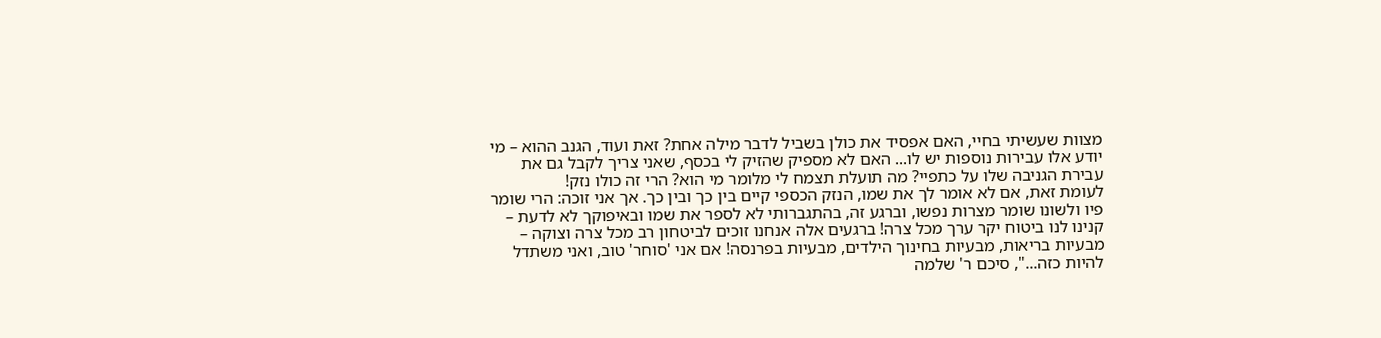מצוות שעשיתי בחיי, האם אפסיד את כולן בשביל לדבר מילה אחת? זאת ועוד, הגנב ההוא – מי יודע אלו עבירות נוספות יש לו... האם לא מספיק שהזיק לי בכסף, שאני צריך לקבל גם את עבירת הגניבה שלו על כתפיי? מה תועלת תצמח לי מלומר מי הוא? הרי זה כולו נזק!
לעומת זאת, אם לא אומר לך את שמו, הנזק הכספי קיים בין כך ובין כך. אך אני זוכה: הרי שומר פיו ולשונו שומר מצרות נפשו, וברגע זה, בהתגברותי לא לספר את שמו ובאיפוקך לא לדעת – קנינו לנו ביטוח יקר ערך מכל צרה! ברגעים אלה אנחנו זוכים לביטחון רב מכל צרה וצוקה – מבעיות בריאות, מבעיות בחינוך הילדים, מבעיות בפרנסה! אם אני 'סוחר' טוב, ואני משתדל להיות כזה...", סיכם ר' שלמה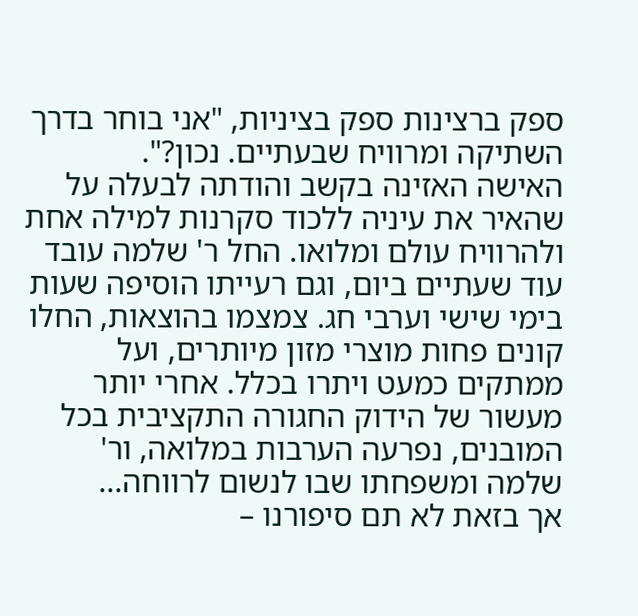ספק ברצינות ספק בציניות, "אני בוחר בדרך השתיקה ומרוויח שבעתיים. נכון?".
האישה האזינה בקשב והודתה לבעלה על שהאיר את עיניה ללכוד סקרנות למילה אחת ולהרוויח עולם ומלואו. החל ר' שלמה עובד עוד שעתיים ביום, וגם רעייתו הוסיפה שעות בימי שישי וערבי חג. צמצמו בהוצאות, החלו קונים פחות מוצרי מזון מיותרים, ועל ממתקים כמעט ויתרו בכלל. אחרי יותר מעשור של הידוק החגורה התקציבית בכל המובנים, נפרעה הערבות במלואה, ור' שלמה ומשפחתו שבו לנשום לרווחה...
אך בזאת לא תם סיפורנו –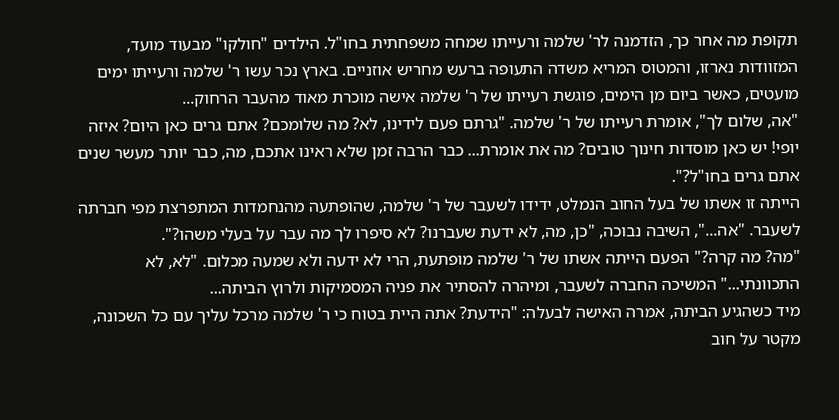תקופת מה אחר כך, הזדמנה לר' שלמה ורעייתו שמחה משפחתית בחו"ל. הילדים "חולקו" מבעוד מועד, המזוודות נארזו, והמטוס המריא משדה התעופה ברעש מחריש אוזניים. בארץ נכר עשו ר' שלמה ורעייתו ימים מועטים, כאשר ביום מן הימים, פוגשת רעייתו של ר' שלמה אישה מוכרת מאוד מהעבר הרחוק...
"אה, שלום לך", אומרת רעייתו של ר' שלמה. "גרתם פעם לידינו, לא? מה שלומכם? אתם גרים כאן היום? איזה יופי! יש כאן מוסדות חינוך טובים? מה את אומרת... כבר הרבה זמן שלא ראינו אתכם, מה, כבר יותר מעשר שנים אתם גרים בחו"ל?".
הייתה זו אשתו של בעל החוב הנמלט, ידידו לשעבר של ר' שלמה, שהופתעה מהנחמדות המתפרצת מפי חברתה לשעבר. "אה...", השיבה נבוכה, "כן, מה, לא ידעת שעברנו? לא סיפרו לך מה עבר על בעלי משהו?".
"מה? מה קרה?" הפעם הייתה אשתו של ר' שלמה מופתעת, הרי לא ידעה ולא שמעה מכלום. "לא, לא התכוונתי..." המשיכה החברה לשעבר, ומיהרה להסתיר את פניה המסמיקות ולרוץ הביתה...
מיד כשהגיע הביתה, אמרה האישה לבעלה: "הידעת? אתה היית בטוח כי ר' שלמה מרכל עליך עם כל השכונה, מקטר על חוב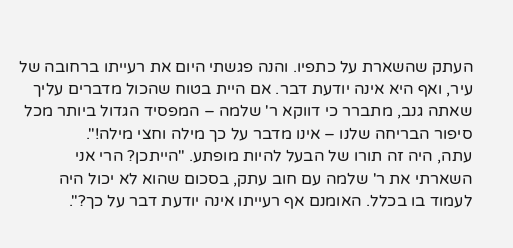העתק שהשארת על כתפיו. והנה פגשתי היום את רעייתו ברחובה של עיר, ואף היא אינה יודעת דבר. אם היית בטוח שהכול מדברים עליך שאתה גנב, מתברר כי דווקא ר' שלמה – המפסיד הגדול ביותר מכל סיפור הבריחה שלנו – אינו מדבר על כך מילה וחצי מילה!".
עתה, היה זה תורו של הבעל להיות מופתע. "הייתכן? הרי אני השארתי את ר' שלמה עם חוב עתק, בסכום שהוא לא יכול היה לעמוד בו בכלל. האומנם אף רעייתו אינה יודעת דבר על כך?".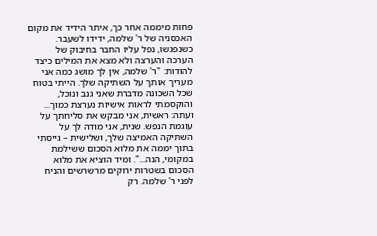פחות מיממה אחר כך, איתר הידיד את מקום האכסניה של ר' שלמה, ידידו לשעבר. כשנפגשו, נפל עליו החבר בחיבוק של הערכה והערצה ולא מצא את המילים כיצד להודות: "ר' שלמה, אין לך מושג כמה אני מעריך אותך על השתיקה שלך. הייתי בטוח שכל השכונה מדברת שאני גנב ונוכל, והוקסמתי לראות אישיות נערצת כמוך... ועתה: ראשית, אני מבקש את סליחתך על עוגמת הנפש. שנית, אני מודה לך על השתיקה האמיצה שלך, ושלישית – גייסתי בתוך יממה את מלוא הסכום ששילמת במקומי, הנה...". ומיד הוציא את מלוא הסכום בשטרות ירוקים מרשרשים והניח לפני ר' שלמה. רק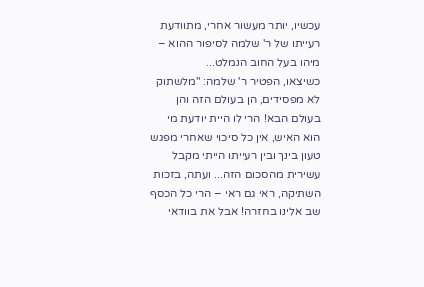עכשיו, יותר מעשור אחרי, מתוודעת רעייתו של ר' שלמה לסיפור ההוא – מיהו בעל החוב הנמלט...
כשיצאו, הפטיר ר' שלמה: "מלשתוק לא מפסידים, הן בעולם הזה והן בעולם הבא! הרי לו היית יודעת מי הוא האיש, אין כל סיכוי שאחרי מפגש טעון בינך ובין רעייתו הייתי מקבל עשירית מהסכום הזה... ועתה, בזכות השתיקה, ראי גם ראי – הרי כל הכסף שב אלינו בחזרה! אבל את בוודאי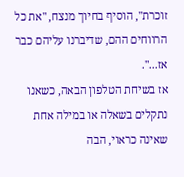זוכרת", הוסיף בחיוך מנצח, "את כל הרווחים ההם, שדיברנו עליהם כבר אז...".
אז בשיחת הטלפון הבאה, כשאנו נתקלים בשאלה או במילה אחת שאינה כראוי, הבה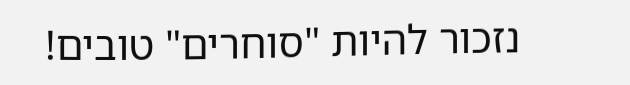נזכור להיות "סוחרים" טובים!